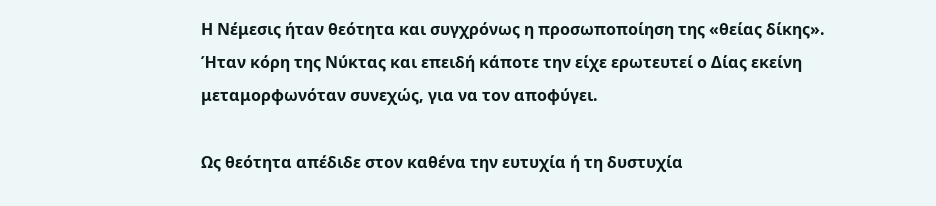Η Νέμεσις ήταν θεότητα και συγχρόνως η προσωποποίηση της «θείας δίκης». Ήταν κόρη της Νύκτας και επειδή κάποτε την είχε ερωτευτεί ο Δίας εκείνη μεταμορφωνόταν συνεχώς, για να τον αποφύγει.

Ως θεότητα απέδιδε στον καθένα την ευτυχία ή τη δυστυχία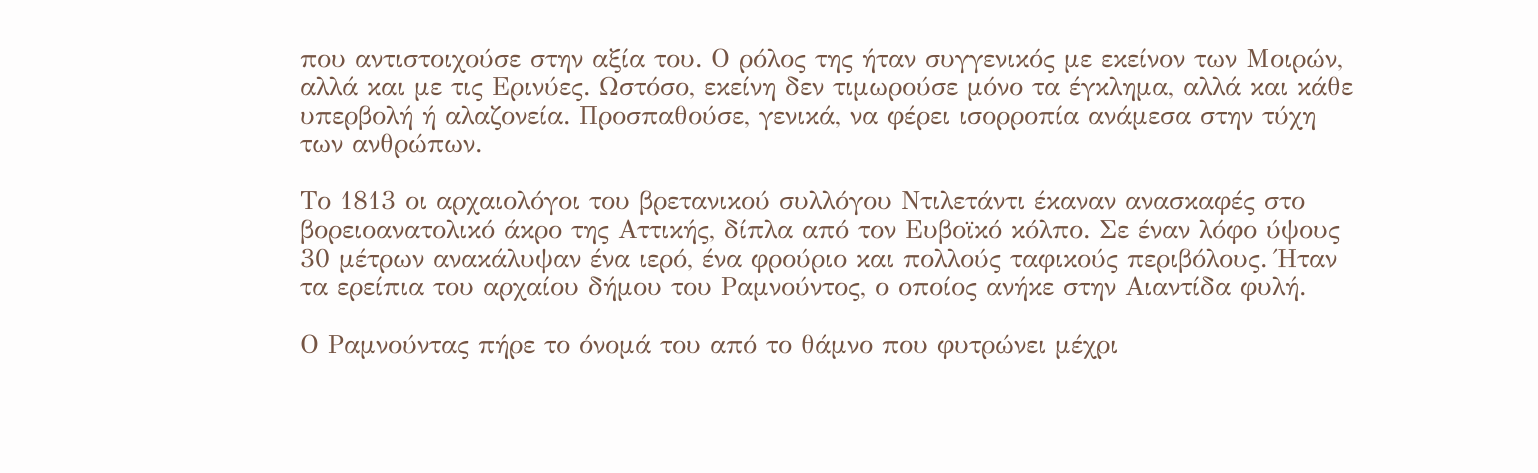που αντιστοιχούσε στην αξία του. Ο ρόλος της ήταν συγγενικός με εκείνον των Μοιρών, αλλά και με τις Ερινύες. Ωστόσο, εκείνη δεν τιμωρούσε μόνο τα έγκλημα, αλλά και κάθε υπερβολή ή αλαζονεία. Προσπαθούσε, γενικά, να φέρει ισορροπία ανάμεσα στην τύχη των ανθρώπων.

Το 1813 οι αρχαιολόγοι του βρετανικού συλλόγου Ντιλετάντι έκαναν ανασκαφές στο βορειοανατολικό άκρο της Αττικής, δίπλα από τον Ευβοϊκό κόλπο. Σε έναν λόφο ύψους 30 μέτρων ανακάλυψαν ένα ιερό, ένα φρούριο και πολλούς ταφικούς περιβόλους. Ήταν τα ερείπια του αρχαίου δήμου του Ραμνούντος, ο οποίος ανήκε στην Αιαντίδα φυλή.

Ο Ραμνούντας πήρε το όνομά του από το θάμνο που φυτρώνει μέχρι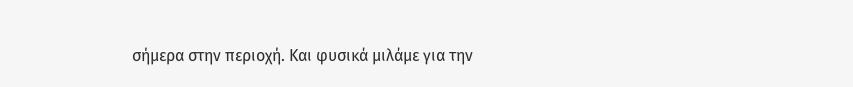σήμερα στην περιοχή. Και φυσικά μιλάμε για την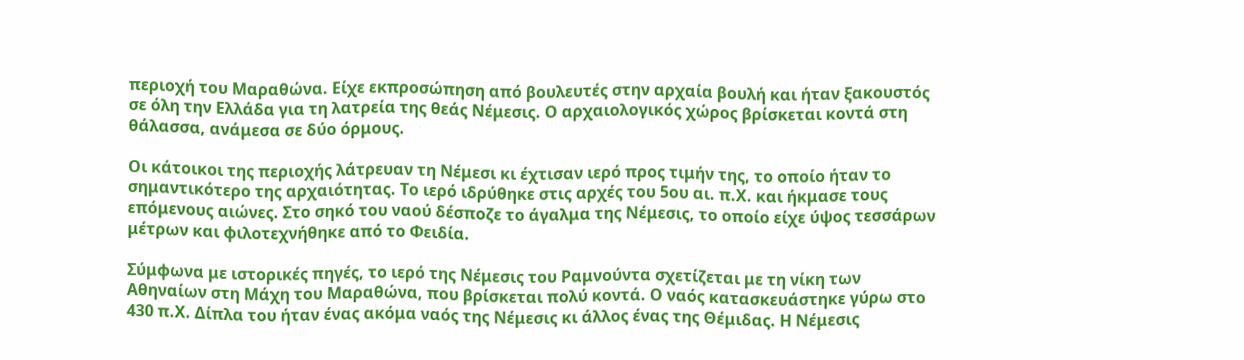περιοχή του Μαραθώνα. Είχε εκπροσώπηση από βουλευτές στην αρχαία βουλή και ήταν ξακουστός σε όλη την Ελλάδα για τη λατρεία της θεάς Νέμεσις. Ο αρχαιολογικός χώρος βρίσκεται κοντά στη θάλασσα, ανάμεσα σε δύο όρμους.

Οι κάτοικοι της περιοχής λάτρευαν τη Νέμεσι κι έχτισαν ιερό προς τιμήν της, το οποίο ήταν το σημαντικότερο της αρχαιότητας. Το ιερό ιδρύθηκε στις αρχές του 5ου αι. π.Χ. και ήκμασε τους επόμενους αιώνες. Στο σηκό του ναού δέσποζε το άγαλμα της Νέμεσις, το οποίο είχε ύψος τεσσάρων μέτρων και φιλοτεχνήθηκε από το Φειδία.

Σύμφωνα με ιστορικές πηγές, το ιερό της Νέμεσις του Ραμνούντα σχετίζεται με τη νίκη των Αθηναίων στη Μάχη του Μαραθώνα, που βρίσκεται πολύ κοντά. Ο ναός κατασκευάστηκε γύρω στο 430 π.Χ. Δίπλα του ήταν ένας ακόμα ναός της Νέμεσις κι άλλος ένας της Θέμιδας. Η Νέμεσις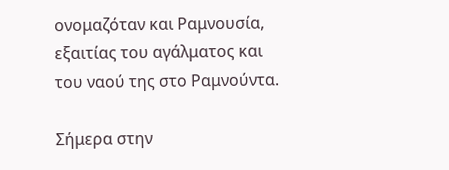ονομαζόταν και Ραμνουσία, εξαιτίας του αγάλματος και του ναού της στο Ραμνούντα.

Σήμερα στην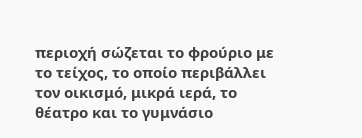περιοχή σώζεται το φρούριο με το τείχος, το οποίο περιβάλλει τον οικισμό, μικρά ιερά, το θέατρο και το γυμνάσιο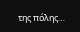της πόλης…